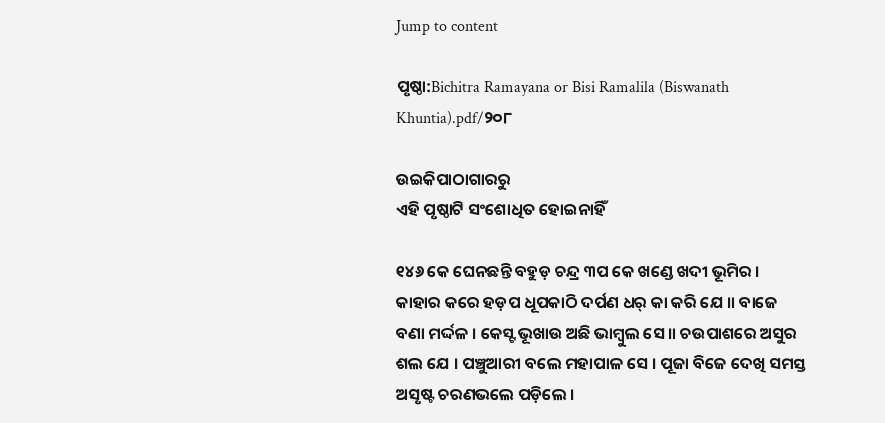Jump to content

ପୃଷ୍ଠା:Bichitra Ramayana or Bisi Ramalila (Biswanath Khuntia).pdf/୨୦୮

ଉଇକିପାଠାଗାର‌ରୁ
ଏହି ପୃଷ୍ଠାଟି ସଂଶୋଧିତ ହୋଇନାହିଁ

୧୪୬ କେ ଘେନଛନ୍ତି ବହୁଡ଼ ଚନ୍ଦ୍ର ୩ପ କେ ଖଣ୍ଡେ ଖଦୀ ଭୂମିର । କାହାର କରେ ହଡ଼ପ ଧୂପକାଠି ଦର୍ପଣ ଧର୍ କା କରି ଯେ ॥ ବାଜେ ବଣା ମର୍ଦ୍ଦଳ । କେସ୍ଟ ଭୂଖାଉ ଅଛି ଭାମ୍ବୁଲ ସେ ॥ ଚଉପାଶରେ ଅସୁର ଶଲ ଯେ । ପଞ୍ଚୁଆରୀ ବଲେ ମହାପାଳ ସେ । ପୂଜା ବିଜେ ଦେଖି ସମସ୍ତ ଅସୃଷ୍ଟ ଚରଣଭଲେ ପଡ଼ିଲେ ।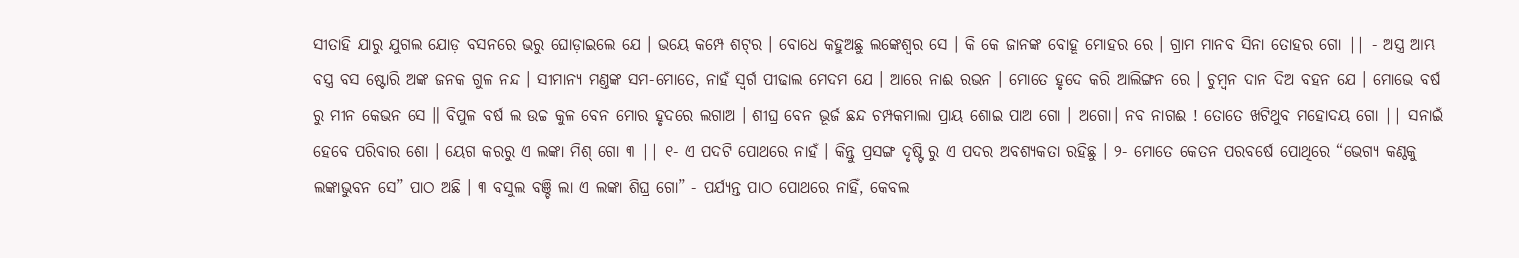ସୀତାହି ଯାରୁ ଯୁଗଲ ଯୋଡ଼ ବସନରେ ଭରୁ ଘୋଡ଼ାଇଲେ ଯେ । ଭୟେ କମ୍ପେ ଶଟ୍‌ର । ବୋଧେ କହୁଅଛୁ ଲଙ୍କେଶ୍ଵର ସେ । କି କେ ଜାନଙ୍କ ବୋହୂ ମୋହର ରେ । ଗ୍ରାମ ମାନବ ସିନା ତୋହର ଗୋ || - ଅସ୍ତ୍ର ଆମ୍ଭ ବସ୍ତ୍ର ବସ ଷ୍ଟୋରି ଅଙ୍କ ଜନକ ଗୁଳ ନନ୍ଦ । ସୀମାନ୍ୟ ମଣ୍ତଙ୍କ ସମ-ମୋତେ, ନାହଁ ସ୍ବର୍ଗ ପୀଢାଲ ମେଦମ ଯେ । ଆରେ ନାଈ ରଭନ । ମୋତେ ହୃଦେ କରି ଆଲିଙ୍ଗନ ରେ । ଚୁମ୍ବନ ଦାନ ଦିଅ ବହନ ଯେ । ମୋଭେ ବର୍ଷ ରୁ ମୀନ କେଭନ ସେ ॥ ବିପୁଳ ବର୍ଷ ଲ ଉଚ୍ଚ କୁଳ ବେନ ମୋର ହୃଦରେ ଲଗାଅ । ଶୀଘ୍ର ବେନ ଭୂର୍ଜ ଛନ୍ଦ ଚମ୍ପକମାଲା ପ୍ରାୟ ଶୋଇ ପାଅ ଗୋ । ଅଗୋ। ନବ ନାଗଈ ! ତୋତେ ଖଟିଥୁବ ମହୋଦୟ ଗୋ || ସନାଇଁ ହେବେ ପରିବାର ଶୋ । ୟେଗ କରରୁ ଏ ଲଙ୍କା ମିଶ୍ ଗୋ ୩ || ୧- ଏ ପଦଟି ପୋଥରେ ନାହଁ । କିନ୍ତୁ ପ୍ରସଙ୍ଗ ଦୃଷ୍ଟି ରୁ ଏ ପଦର ଅବଶ୍ୟକତା ରହିଛୁ । ୨- ମୋତେ କେତନ ପରବର୍ଷେ ପୋଥିରେ “ଭେଗ୍ୟ କଣ୍ଠକୁ ଲଙ୍କାଭୁବନ ସେ” ପାଠ ଅଛି । ୩ ବସୁଲ ବଞ୍ଚି ଲା ଏ ଲଙ୍କା ଶିଘ୍ର ଗୋ” - ପର୍ଯ୍ୟନ୍ତ ପାଠ ପୋଥରେ ନାହିଁ, କେବଲ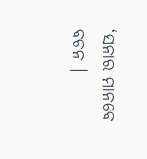‘ସନାର ମାନବେ ବଚନ ।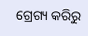ଗ୍ରେଗ୍ୟ କରିରୁ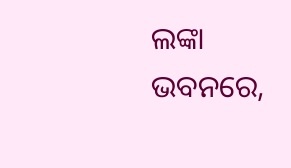ଲଙ୍କା ଭବନରେ,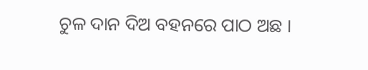ଚୁଳ ଦାନ ଦିଅ ବହନରେ ପାଠ ଅଛ ।